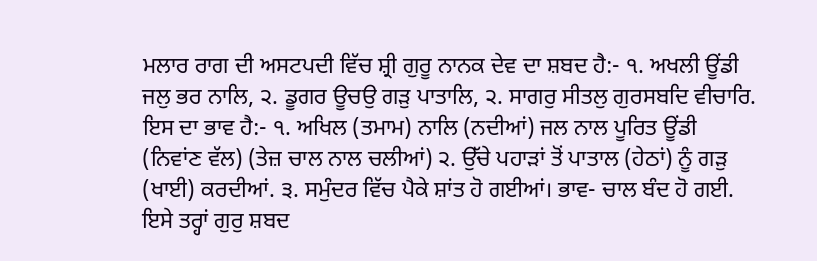ਮਲਾਰ ਰਾਗ ਦੀ ਅਸਟਪਦੀ ਵਿੱਚ ਸ਼੍ਰੀ ਗੁਰੂ ਨਾਨਕ ਦੇਵ ਦਾ ਸ਼ਬਦ ਹੈ:- ੧. ਅਖਲੀ ਊਂਡੀ ਜਲੁ ਭਰ ਨਾਲਿ, ੨. ਡੂਗਰ ਊਚਉ ਗੜੁ ਪਾਤਾਲਿ, ੨. ਸਾਗਰੁ ਸੀਤਲੁ ਗੁਰਸਬਦਿ ਵੀਚਾਰਿ. ਇਸ ਦਾ ਭਾਵ ਹੈ:- ੧. ਅਖਿਲ (ਤਮਾਮ) ਨਾਲਿ (ਨਦੀਆਂ) ਜਲ ਨਾਲ ਪੂਰਿਤ ਊਂਡੀ (ਨਿਵਾਂਣ ਵੱਲ) (ਤੇਜ਼ ਚਾਲ ਨਾਲ ਚਲੀਆਂ) ੨. ਉੱਚੇ ਪਹਾੜਾਂ ਤੋਂ ਪਾਤਾਲ (ਹੇਠਾਂ) ਨੂੰ ਗੜੁ (ਖਾਈ) ਕਰਦੀਆਂ. ੩. ਸਮੁੰਦਰ ਵਿੱਚ ਪੈਕੇ ਸ਼ਾਂਤ ਹੋ ਗਈਆਂ। ਭਾਵ- ਚਾਲ ਬੰਦ ਹੋ ਗਈ. ਇਸੇ ਤਰ੍ਹਾਂ ਗੁਰੁ ਸ਼ਬਦ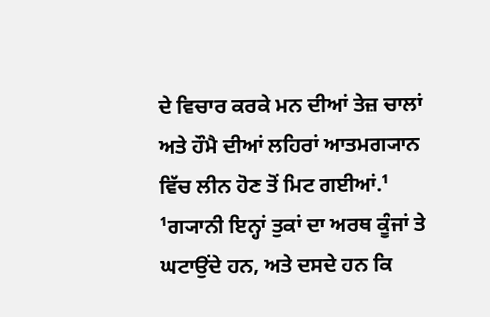ਦੇ ਵਿਚਾਰ ਕਰਕੇ ਮਨ ਦੀਆਂ ਤੇਜ਼ ਚਾਲਾਂ ਅਤੇ ਹੌਮੈ ਦੀਆਂ ਲਹਿਰਾਂ ਆਤਮਗ੍ਯਾਨ ਵਿੱਚ ਲੀਨ ਹੋਣ ਤੋਂ ਮਿਟ ਗਈਆਂ.¹ ¹ਗ੍ਯਾਨੀ ਇਨ੍ਹਾਂ ਤੁਕਾਂ ਦਾ ਅਰਥ ਕੂੰਜਾਂ ਤੇ ਘਟਾਉਂਦੇ ਹਨ, ਅਤੇ ਦਸਦੇ ਹਨ ਕਿ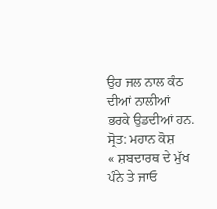ਉਹ ਜਲ ਨਾਲ ਕੰਠ ਦੀਆਂ ਨਾਲੀਆਂ ਭਰਕੇ ਉਡਦੀਆਂ ਹਨ.
ਸ੍ਰੋਤ: ਮਹਾਨ ਕੋਸ਼
« ਸ਼ਬਦਾਰਥ ਦੇ ਮੁੱਖ ਪੰਨੇ ਤੇ ਜਾਓ